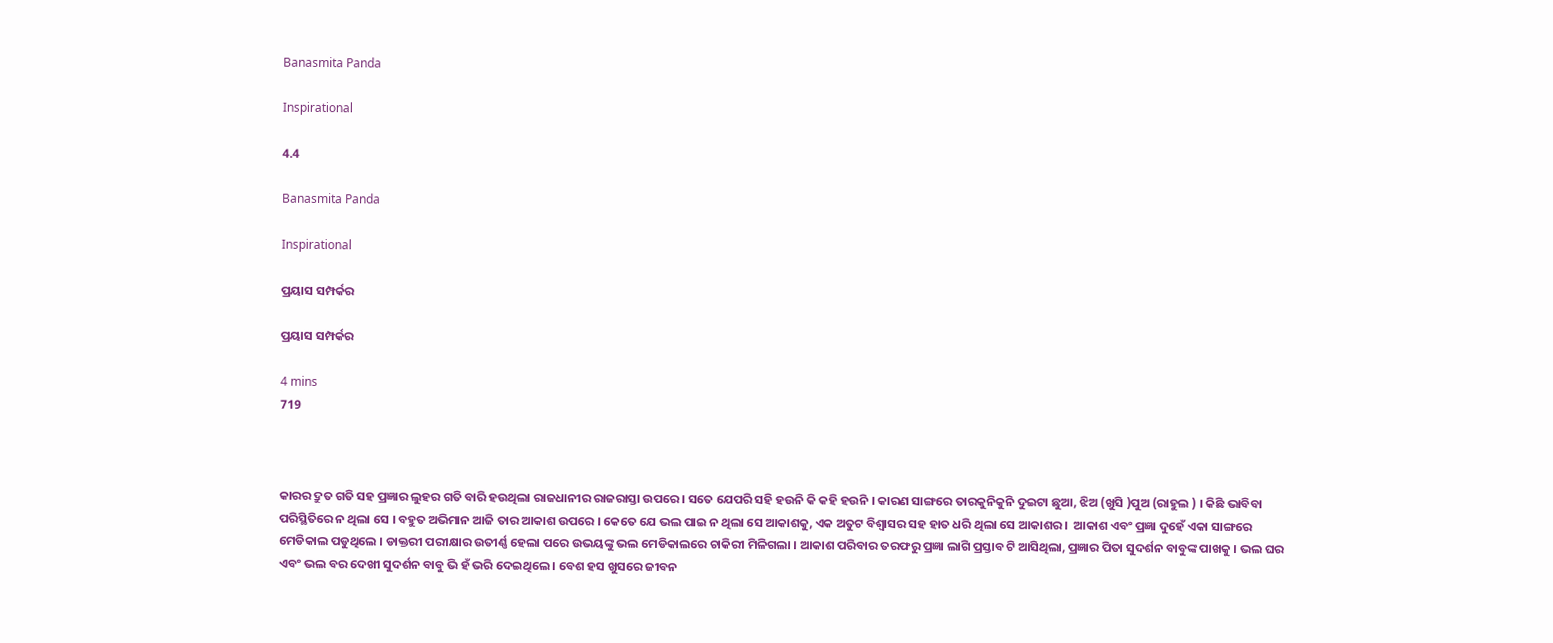Banasmita Panda

Inspirational

4.4

Banasmita Panda

Inspirational

ପ୍ରୟାସ ସମ୍ପର୍କର

ପ୍ରୟାସ ସମ୍ପର୍କର

4 mins
719



କାରର ଦ୍ରୁତ ଗତି ସହ ପ୍ରଜ୍ଞାର ଲୁହର ଗତି ବାରି ହଉଥିଲା ରାଜଧାନୀର ରାଜରାସ୍ତା ଉପରେ । ସତେ ଯେପରି ସହି ହଉନି କି କହି ହଉନି । କାରଣ ସାଙ୍ଗରେ ତାରକୁନିକୁନି ଦୁଇଟା ଛୁଆ, ଝିଅ (ଖୁସି )ପୁଅ (ରାହୁଲ ) । କିଛି ଭାବିବା ପରିସ୍ଥିତିରେ ନ ଥିଲା ସେ । ବହୁତ ଅଭିମାନ ଆଜି ତାର ଆକାଶ ଉପରେ । କେତେ ଯେ ଭଲ ପାଇ ନ ଥିଲା ସେ ଆକାଶକୁ, ଏକ ଅତୁଟ ବିଶ୍ୱାସର ସହ ହାତ ଧରି ଥିଲା ସେ ଆକାଶର ।  ଆକାଶ ଏବଂ ପ୍ରଜ୍ଞା ଦୁହେଁ ଏକା ସାଙ୍ଗରେ ମେଡିକାଲ ପଡୁଥିଲେ । ଡାକ୍ତରୀ ପରୀକ୍ଷାର ଉତୀର୍ଣ୍ଣ ହେଲା ପରେ ଉଭୟଙ୍କୁ ଭଲ ମେଡିକାଲରେ ଚାକିରୀ ମିଳିଗଲା । ଆକାଶ ପରିବାର ତରଫରୁ ପ୍ରଜ୍ଞା ଲାଗି ପ୍ରସ୍ତାବ ଟି ଆସିଥିଲା, ପ୍ରଜ୍ଞାର ପିତା ସୁଦର୍ଶନ ବାବୁଙ୍କ ପାଖକୁ । ଭଲ ଘର ଏବଂ ଭଲ ବର ଦେଖୀ ସୁଦର୍ଶନ ବାବୁ ଭି ହଁ ଭରି ଦେଇଥିଲେ । ବେଶ ହସ ଖୁସରେ ଜୀବନ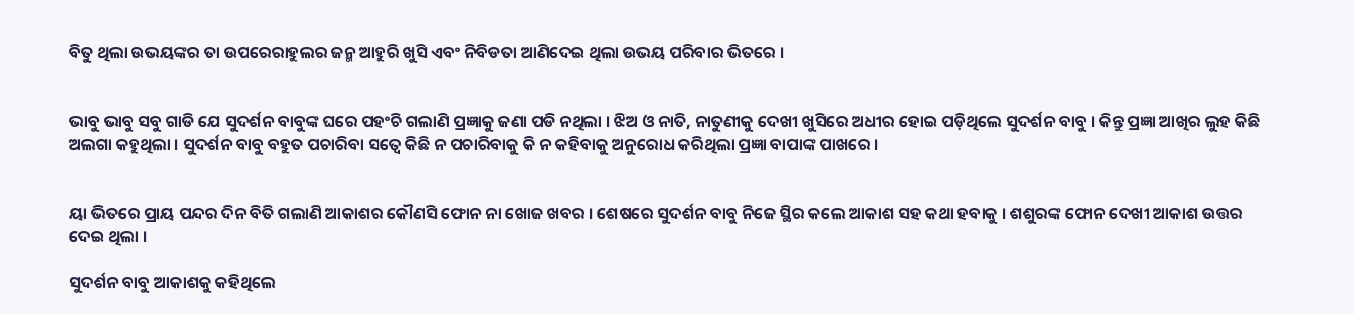ବିତୁ ଥିଲା ଉଭୟଙ୍କର ତା ଉପରେରାହୁଲର ଜନ୍ମ ଆହୁରି ଖୁସି ଏବଂ ନିବିଡତା ଆଣିଦେଇ ଥିଲା ଉଭୟ ପରିବାର ଭିତରେ ।


ଭାବୁ ଭାବୁ ସବୁ ଗାଡି ଯେ ସୁଦର୍ଶନ ବାବୁଙ୍କ ଘରେ ପହଂଚି ଗଲାଣି ପ୍ରଜ୍ଞାକୁ ଜଣା ପଡି ନଥିଲା । ଝିଅ ଓ ନାତି, ନାତୁଣୀକୁ ଦେଖୀ ଖୁସିରେ ଅଧୀର ହୋଇ ପଡ଼ିଥିଲେ ସୁଦର୍ଶନ ବାବୁ । କିନ୍ତୁ ପ୍ରଜ୍ଞା ଆଖିର ଲୁହ କିଛି ଅଲଗା କହୁଥିଲା । ସୁଦର୍ଶନ ବାବୁ ବହୁତ ପଚାରିବା ସତ୍ୱେ କିଛି ନ ପଚାରିବାକୁ କି ନ କହିବାକୁ ଅନୁରୋଧ କରିଥିଲା ପ୍ରଜ୍ଞା ବାପାଙ୍କ ପାଖରେ ।


ୟା ଭିତରେ ପ୍ରାୟ ପନ୍ଦର ଦିନ ବିତି ଗଲାଣି ଆକାଶର କୌଣସି ଫୋନ ନା ଖୋଜ ଖବର । ଶେଷରେ ସୁଦର୍ଶନ ବାବୁ ନିଜେ ସ୍ଥିର କଲେ ଆକାଶ ସହ କଥା ହବାକୁ । ଶଶୁରଙ୍କ ଫୋନ ଦେଖୀ ଆକାଶ ଉତ୍ତର ଦେଇ ଥିଲା ।

ସୁଦର୍ଶନ ବାବୁ ଆକାଶକୁ କହିଥିଲେ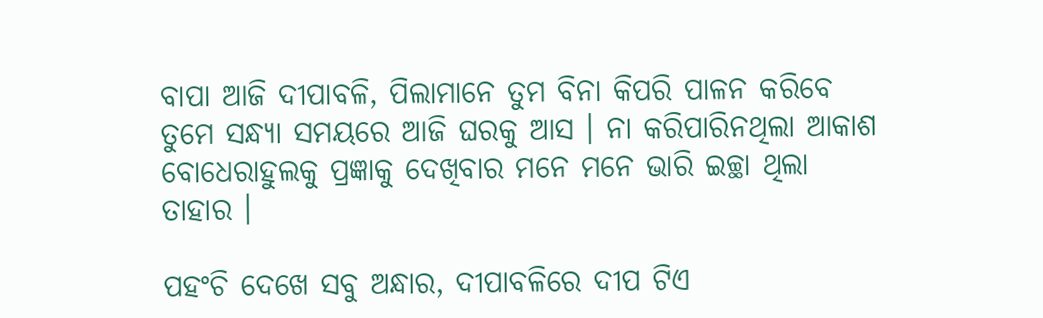ବାପା ଆଜି ଦୀପାବଳି, ପିଲାମାନେ ତୁମ ବିନା କିପରି ପାଳନ କରିବେ ତୁମେ ସନ୍ଧ୍ୟା ସମୟରେ ଆଜି ଘରକୁ ଆସ । ନା କରିପାରିନଥିଲା ଆକାଶ ବୋଧେରାହୁଲକୁ ପ୍ରଜ୍ଞାକୁ ଦେଖିବାର ମନେ ମନେ ଭାରି ଇଚ୍ଛା ଥିଲା ତାହାର ।

ପହଂଚି ଦେଖେ ସବୁ ଅନ୍ଧାର, ଦୀପାବଳିରେ ଦୀପ ଟିଏ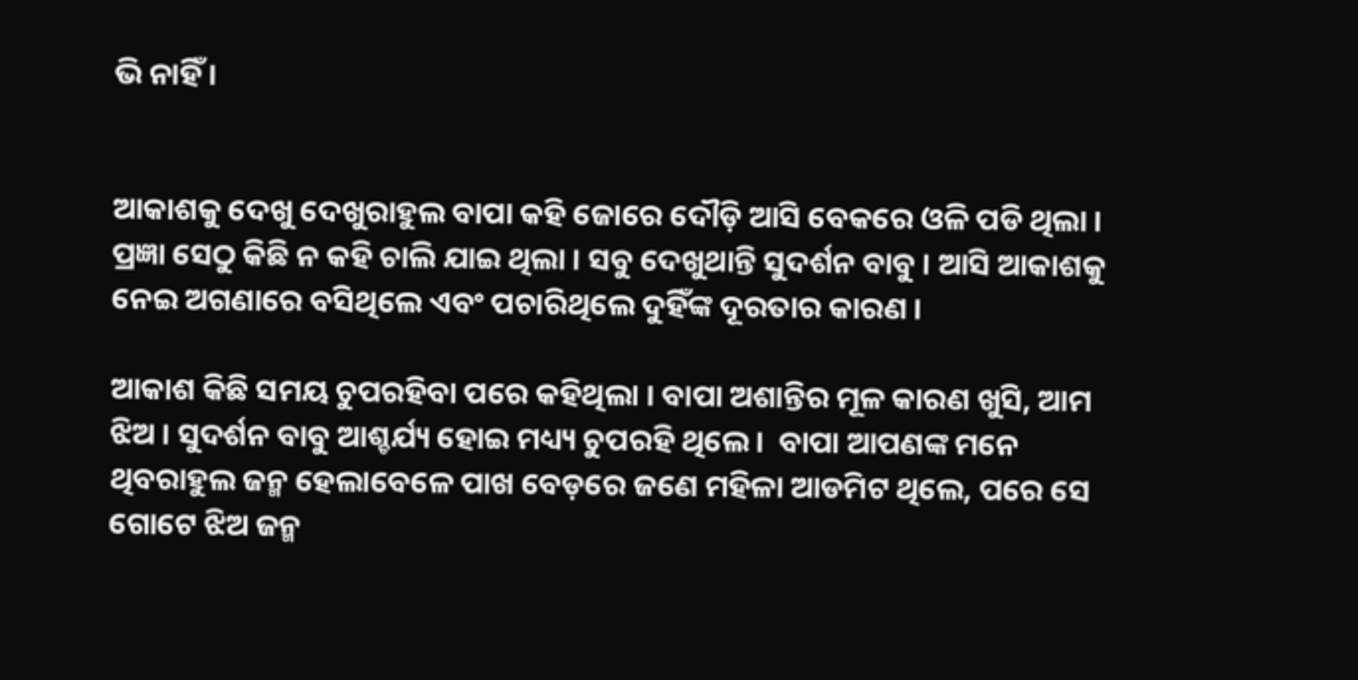ଭି ନାହିଁ ।


ଆକାଶକୁ ଦେଖୁ ଦେଖୁରାହୁଲ ବାପା କହି ଜୋରେ ଦୌଡ଼ି ଆସି ବେକରେ ଓଳି ପଡି ଥିଲା । ପ୍ରଜ୍ଞା ସେଠୁ କିଛି ନ କହି ଚାଲି ଯାଇ ଥିଲା । ସବୁ ଦେଖୁଥାନ୍ତି ସୁଦର୍ଶନ ବାବୁ । ଆସି ଆକାଶକୁ ନେଇ ଅଗଣାରେ ବସିଥିଲେ ଏବଂ ପଚାରିଥିଲେ ଦୁହିଁଙ୍କ ଦୂରତାର କାରଣ ।

ଆକାଶ କିଛି ସମୟ ଚୁପରହିବା ପରେ କହିଥିଲା । ବାପା ଅଶାନ୍ତିର ମୂଳ କାରଣ ଖୁସି, ଆମ ଝିଅ । ସୁଦର୍ଶନ ବାବୁ ଆଶ୍ଚର୍ଯ୍ୟ ହୋଇ ମଧ୍ୟ୍ୟ ଚୁପରହି ଥିଲେ ।  ବାପା ଆପଣଙ୍କ ମନେ ଥିବରାହୁଲ ଜନ୍ମ ହେଲାବେଳେ ପାଖ ବେଡ଼ରେ ଜଣେ ମହିଳା ଆଡମିଟ ଥିଲେ, ପରେ ସେ ଗୋଟେ ଝିଅ ଜନ୍ମ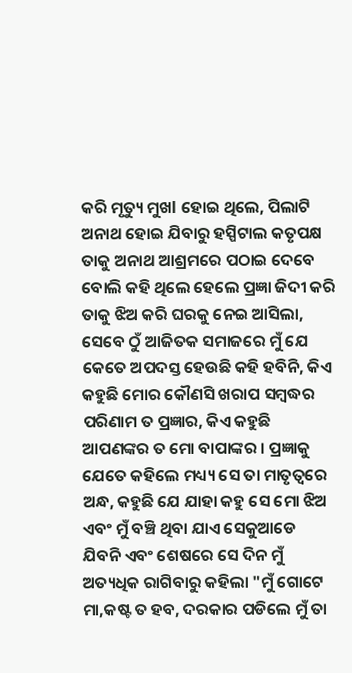କରି ମୃତ୍ୟୁ ମୁଖl ହୋଇ ଥିଲେ, ପିଲାଟି ଅନାଥ ହୋଇ ଯିବାରୁ ହସ୍ପିଟାଲ କତୃପକ୍ଷ ତାକୁ ଅନାଥ ଆଶ୍ରମରେ ପଠାଇ ଦେବେ ବୋଲି କହି ଥିଲେ ହେଲେ ପ୍ରଜ୍ଞା ଜିଦୀ କରି ତାକୁ ଝିଅ କରି ଘରକୁ ନେଇ ଆସିଲା, ସେବେ ଠୁଁ ଆଜିତକ ସମାଜରେ ମୁଁ ଯେ କେତେ ଅପଦସ୍ତ ହେଉଛି କହି ହବିନି, କିଏ କହୁଛି ମୋର କୌଣସି ଖରାପ ସମ୍ବଦ୍ଧର ପରିଣାମ ତ ପ୍ରଜ୍ଞାର, କିଏ କହୁଛି ଆପଣଙ୍କର ତ ମୋ ବାପାଙ୍କର । ପ୍ରଜ୍ଞାକୁ ଯେତେ କହିଲେ ମଧ୍ୟ୍ୟ ସେ ତା ମାତୃତ୍ୱରେ ଅନ୍ଧ, କହୁଛି ଯେ ଯାହା କହୁ ସେ ମୋ ଝିଅ ଏବଂ ମୁଁ ବଞ୍ଚି ଥିବା ଯାଏ ସେକୁଆଡେ ଯିବନି ଏବଂ ଶେଷରେ ସେ ଦିନ ମୁଁ ଅତ୍ୟଧିକ ରାଗିବାରୁ କହିଲା "ମୁଁ ଗୋଟେ ମା,କଷ୍ଟ ତ ହବ, ଦରକାର ପଡିଲେ ମୁଁ ତା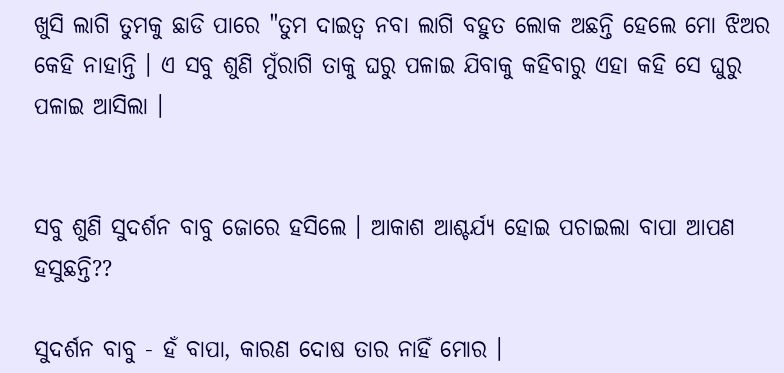ଖୁସି ଲାଗି ତୁମକୁ ଛାଡି ପାରେ "ତୁମ ଦାଇତ୍ୱ ନବା ଲାଗି ବହୁତ ଲୋକ ଅଛନ୍ତି ହେଲେ ମୋ ଝିଅର କେହି ନାହାନ୍ତି । ଏ ସବୁ ଶୁଣି ମୁଁରାଗି ତାକୁ ଘରୁ ପଳାଇ ଯିବାକୁ କହିବାରୁ ଏହା କହି ସେ ଘୁରୁ ପଳାଇ ଆସିଲା ।


ସବୁ ଶୁଣି ସୁଦର୍ଶନ ବାବୁ ଜୋରେ ହସିଲେ । ଆକାଶ ଆଶ୍ଚର୍ଯ୍ୟ ହୋଇ ପଚାଇଲା ବାପା ଆପଣ ହସୁଛନ୍ତି??

ସୁଦର୍ଶନ ବାବୁ - ହଁ ବାପା, କାରଣ ଦୋଷ ତାର ନାହିଁ ମୋର ।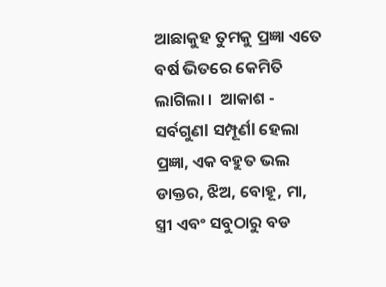ଆଛାକୁହ ତୁମକୁ ପ୍ରଜ୍ଞା ଏତେ ବର୍ଷ ଭିତରେ କେମିତି ଲାଗିଲା ।  ଆକାଶ - ସର୍ବଗୁଣl ସମ୍ପୂର୍ଣl ହେଲା ପ୍ରଜ୍ଞା, ଏକ ବହୁତ ଭଲ ଡାକ୍ତର, ଝିଅ, ବୋହୂ, ମା, ସ୍ତ୍ରୀ ଏବଂ ସବୁଠାରୁ ବଡ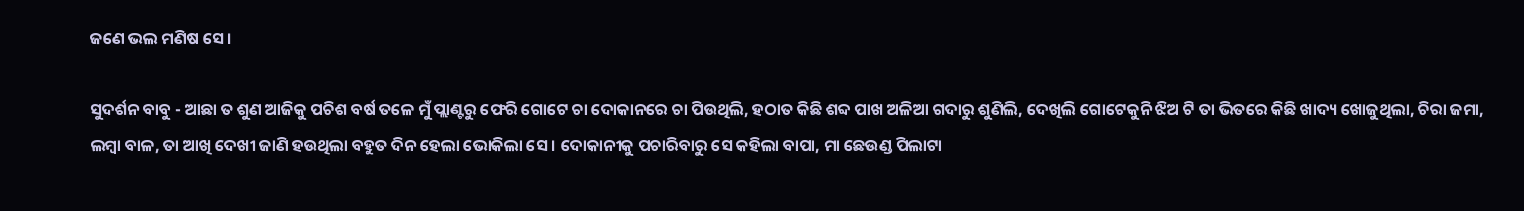ଜଣେ ଭଲ ମଣିଷ ସେ ।

ସୁଦର୍ଶନ ବାବୁ - ଆଛା ତ ଶୁଣ ଆଜିକୁ ପଚିଶ ବର୍ଷ ତଳେ ମୁଁ ପ୍ଲାଣ୍ଟରୁ ଫେରି ଗୋଟେ ଚା ଦୋକାନରେ ଚା ପିଉଥିଲି, ହଠାତ କିଛି ଶବ୍ଦ ପାଖ ଅଳିଆ ଗଦାରୁ ଶୁଣିଲି, ଦେଖିଲି ଗୋଟେକୁନି ଝିଅ ଟି ତା ଭିତରେ କିଛି ଖାଦ୍ୟ ଖୋଜୁଥିଲା, ଚିରା ଜମା, ଲମ୍ବା ବାଳ, ତା ଆଖି ଦେଖୀ ଜାଣି ହଉଥିଲା ବହୁତ ଦିନ ହେଲା ଭୋକିଲା ସେ । ଦୋକାନୀକୁ ପଚାରିବାରୁ ସେ କହିଲା ବାପା, ମା ଛେଉଣ୍ଡ ପିଲାଟା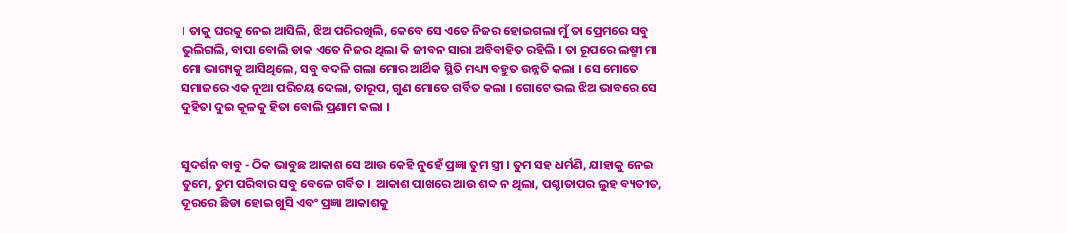। ତାକୁ ଘରକୁ ନେଇ ଆସିଲି, ଝିଅ ପରିରଖିଲି, କେବେ ସେ ଏତେ ନିଜର ହୋଇଗଲା ମୁଁ ତା ପ୍ରେମରେ ସବୁ ଭୁଲିଗଲି, ବାପା ବୋଲି ଡାକ ଏତେ ନିଜର ଥିଲା କି ଜୀବନ ସାରା ଅବିବାହିତ ରହିଲି । ତା ରୂପରେ ଲଷ୍ମୀ ମା ମୋ ଭାଗ୍ୟକୁ ଆସିଥିଲେ, ସବୁ ବଦଳି ଗଲା ମୋର ଆର୍ଥିକ ସ୍ଥିତି ମଧ୍ୟ୍ୟ ବହୁତ ଉନ୍ନତି କଲା । ସେ ମୋତେ ସମାଜରେ ଏକ ନୂଆ ପରିଚୟ ଦେଲା, ତାରୂପ, ଗୁଣ ମୋତେ ଗର୍ବିତ କଲା । ଗୋଟେ ଭଲ ଝିଅ ଭାବରେ ସେ ଦୁହିତା ଦୁଇ କୂଳକୁ ହିତା ବୋଲି ପ୍ରଣାମ କଲା ।


ସୁଦର୍ଶନ ବାବୁ - ଠିକ ଭାବୁଛ ଆକାଶ ସେ ଆଉ କେହି ନୁହେଁ ପ୍ରଜ୍ଞା ତୁମ ସ୍ତ୍ରୀ । ତୁମ ସହ ଧର୍ମଣି, ଯାହାକୁ ନେଇ ତୁମେ, ତୁମ ପରିବାର ସବୁ ବେଳେ ଗର୍ବିତ ।  ଆକାଶ ପାଖରେ ଆଉ ଶବ୍ଦ ନ ଥିଲା, ପଶ୍ଚାତାପର ଲୁହ ବ୍ୟତୀତ, ଦୂରରେ ଛିଡା ହୋଇ ଖୁସି ଏବଂ ପ୍ରଜ୍ଞା ଆକାଶକୁ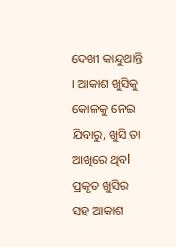ଦେଖୀ କାନ୍ଦୁଥାନ୍ତି । ଆକାଶ ଖୁସିକୁ କୋଳକୁ ନେଇ ଯିବାରୁ, ଖୁସି ତା ଆଖିରେ ଥିବl ପ୍ରକୃତ ଖୁସିର ସହ ଆକାଶ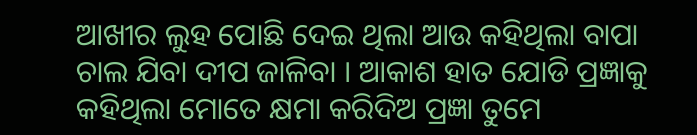ଆଖୀର ଲୁହ ପୋଛି ଦେଇ ଥିଲା ଆଉ କହିଥିଲା ବାପା ଚାଲ ଯିବା ଦୀପ ଜାଳିବା । ଆକାଶ ହାତ ଯୋଡି ପ୍ରଜ୍ଞାକୁ କହିଥିଲା ମୋତେ କ୍ଷମା କରିଦିଅ ପ୍ରଜ୍ଞା ତୁମେ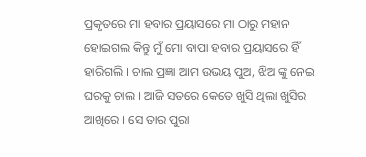ପ୍ରକୃତରେ ମା ହବାର ପ୍ରୟାସରେ ମା ଠାରୁ ମହାନ ହୋଇଗଲ କିନ୍ତୁ ମୁଁ ମୋ ବାପା ହବାର ପ୍ରୟାସରେ ହିଁ ହାରିଗଲି । ଚାଲ ପ୍ରଜ୍ଞା ଆମ ଉଭୟ ପୁଅ, ଝିଅ ଙ୍କୁ ନେଇ ଘରକୁ ଚାଲ । ଆଜି ସତରେ କେତେ ଖୁସି ଥିଲା ଖୁସିର ଆଖିରେ । ସେ ତାର ପୁରା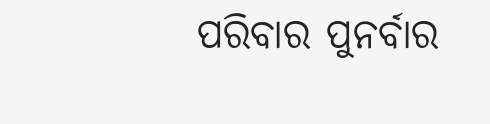ପରିବାର ପୁନର୍ବାର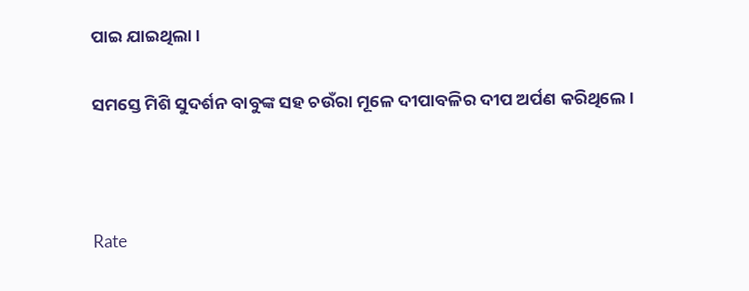ପାଇ ଯାଇଥିଲା ।

ସମସ୍ତେ ମିଶି ସୁଦର୍ଶନ ବାବୁଙ୍କ ସହ ଚଉଁରା ମୂଳେ ଦୀପାବଳିର ଦୀପ ଅର୍ପଣ କରିଥିଲେ ।



Rate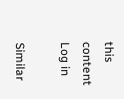this content
Log in

Similar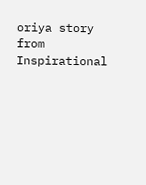oriya story from Inspirational